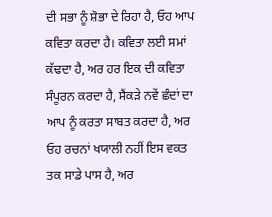ਦੀ ਸਭਾ ਨੂੰ ਸ਼ੋਭਾ ਦੇ ਰਿਹਾ ਹੈ, ਓਹ ਆਪ ਕਵਿਤਾ ਕਰਦਾ ਹੈ। ਕਵਿਤਾ ਲਈ ਸਮਾਂ ਕੱਢਦਾ ਹੈ, ਅਰ ਹਰ ਇਕ ਦੀ ਕਵਿਤਾ ਸੰਪੂਰਨ ਕਰਦਾ ਹੈ, ਸੈਂਕੜੇ ਨਵੇਂ ਛੰਦਾਂ ਦਾ ਆਪ ਨੂੰ ਕਰਤਾ ਸਾਬਤ ਕਰਦਾ ਹੈ, ਅਰ ਓਹ ਰਚਨਾਂ ਖਯਾਲੀ ਨਹੀਂ ਇਸ ਵਕਤ ਤਕ ਸਾਡੇ ਪਾਸ ਹੈ, ਅਰ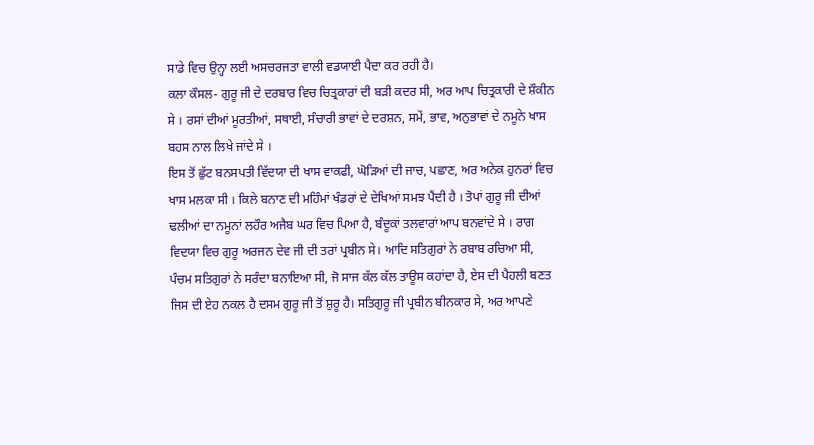ਸਾਡੇ ਵਿਚ ਉਨ੍ਹਾ ਲਈ ਅਸਚਰਜਤਾ ਵਾਲੀ ਵਡਯਾਈ ਪੈਦਾ ਕਰ ਰਹੀ ਹੈ।
ਕਲਾ ਕੌਸਲ- ਗੁਰੂ ਜੀ ਦੇ ਦਰਬਾਰ ਵਿਚ ਚਿਤ੍ਰਕਾਰਾਂ ਦੀ ਬੜੀ ਕਦਰ ਸੀ, ਅਰ ਆਪ ਚਿਤ੍ਰਕਾਰੀ ਦੇ ਸ਼ੌਕੀਨ ਸੇ । ਰਸਾਂ ਦੀਆਂ ਮੂਰਤੀਆਂ, ਸਥਾਈ, ਸੰਚਾਰੀ ਭਾਵਾਂ ਦੇ ਦਰਸ਼ਨ, ਸਮੇਂ, ਭਾਵ, ਅਨੁਭਾਵਾਂ ਦੇ ਨਮੂਨੇ ਖਾਸ ਬਹਸ ਨਾਲ ਲਿਖੇ ਜਾਂਦੇ ਸੇ ।
ਇਸ ਤੋਂ ਛੁੱਟ ਬਨਸਪਤੀ ਵਿੱਦਯਾ ਦੀ ਖਾਸ ਵਾਕਫੀ, ਘੋੜਿਆਂ ਦੀ ਜਾਚ, ਪਛਾਣ, ਅਰ ਅਨੇਕ ਹੁਨਰਾਂ ਵਿਚ ਖਾਸ ਮਲਕਾ ਸੀ । ਕਿਲੇ ਬਨਾਣ ਦੀ ਮਹਿੰਮਾਂ ਖੰਡਰਾਂ ਦੇ ਦੇਖਿਆਂ ਸਮਝ ਪੈਂਦੀ ਹੈ । ਤੋਪਾਂ ਗੁਰੂ ਜੀ ਦੀਆਂ ਢਲੀਆਂ ਦਾ ਨਮੂਨਾਂ ਲਹੌਰ ਅਜੈਬ ਘਰ ਵਿਚ ਪਿਆ ਹੈ, ਬੰਦੂਕਾਂ ਤਲਵਾਰਾਂ ਆਪ ਬਨਵਾਂਦੇ ਸੇ । ਰਾਗ ਵਿਦਯਾ ਵਿਚ ਗੁਰੂ ਅਰਜਨ ਦੇਵ ਜੀ ਦੀ ਤਰਾਂ ਪ੍ਰਬੀਨ ਸੇ। ਆਦਿ ਸਤਿਗੁਰਾਂ ਨੇ ਰਬਾਬ ਰਚਿਆ ਸੀ, ਪੰਚਮ ਸਤਿਗੁਰਾਂ ਨੇ ਸਰੰਦਾ ਬਨਾਇਆ ਸੀ, ਜੋ ਸਾਜ ਕੱਲ ਕੱਲ ਤਾਊਸ ਕਹਾਂਦਾ ਹੈ, ਏਸ ਦੀ ਪੈਹਲੀ ਬਣਤ ਜਿਸ ਦੀ ਏਹ ਨਕਲ ਹੈ ਦਸਮ ਗੁਰੂ ਜੀ ਤੋਂ ਸ਼ੁਰੂ ਹੈ। ਸਤਿਗੁਰੂ ਜੀ ਪ੍ਰਬੀਨ ਬੀਨਕਾਰ ਸੇ, ਅਰ ਆਪਣੇ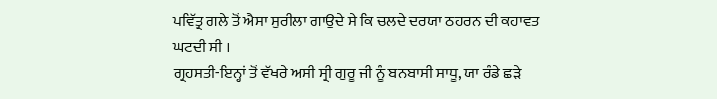ਪਵਿੱਤ੍ਰ ਗਲੇ ਤੋਂ ਐਸਾ ਸੁਰੀਲਾ ਗਾਉਦੇ ਸੇ ਕਿ ਚਲਦੇ ਦਰਯਾ ਠਹਰਨ ਦੀ ਕਹਾਵਤ ਘਟਦੀ ਸੀ ।
ਗ੍ਰਹਸਤੀ-ਇਨ੍ਹਾਂ ਤੋਂ ਵੱਖਰੇ ਅਸੀ ਸ੍ਰੀ ਗੁਰੂ ਜੀ ਨੂੰ ਬਨਬਾਸੀ ਸਾਧੂ, ਯਾ ਰੰਡੇ ਛੜੇ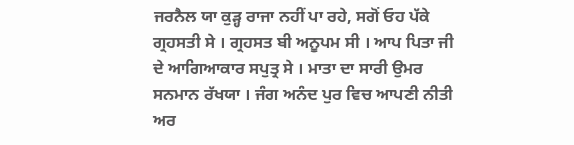ਜਰਨੈਲ ਯਾ ਕੁੜ੍ਹ ਰਾਜਾ ਨਹੀਂ ਪਾ ਰਹੇ, ਸਗੋਂ ਓਹ ਪੱਕੇ ਗ੍ਰਹਸਤੀ ਸੇ । ਗ੍ਰਹਸਤ ਬੀ ਅਨੂਪਮ ਸੀ । ਆਪ ਪਿਤਾ ਜੀ ਦੇ ਆਗਿਆਕਾਰ ਸਪੁਤ੍ਰ ਸੇ । ਮਾਤਾ ਦਾ ਸਾਰੀ ਉਮਰ ਸਨਮਾਨ ਰੱਖਯਾ । ਜੰਗ ਅਨੰਦ ਪੁਰ ਵਿਚ ਆਪਣੀ ਨੀਤੀ ਅਰ